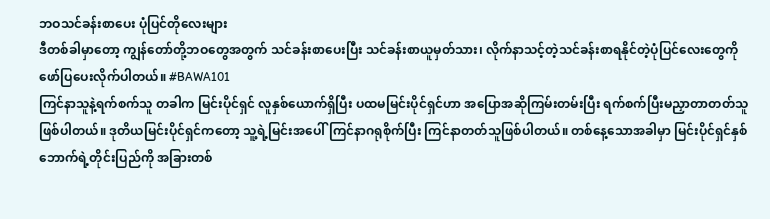ဘဝသင်ခန်းစာပေး ပုံပြင်တိုလေးများ
ဒီတစ်ခါမှာတော့ ကျွန်တော်တို့ဘဝတွေအတွက် သင်ခန်းစာပေးပြီး သင်ခန်းစာယူမှတ်သား၊ လိုက်နာသင့်တဲ့သင်ခန်းစာရနိုင်တဲ့ပုံပြင်လေးတွေကို ဖော်ပြပေးလိုက်ပါတယ်။ #BAWA101
ကြင်နာသူနဲ့ရက်စက်သူ တခါက မြင်းပိုင်ရှင် လူနှစ်ယောက်ရှိပြီး ပထမမြင်းပိုင်ရှင်ဟာ အပြောအဆိုကြမ်းတမ်းပြီး ရက်စက်ပြီးမညှာတာတတ်သူဖြစ်ပါတယ်။ ဒုတိယမြင်းပိုင်ရှင်ကတော့ သူ့ရဲ့မြင်းအပေါ်ကြင်နာဂရုစိုက်ပြီး ကြင်နာတတ်သူဖြစ်ပါတယ်။ တစ်နေ့သောအခါမှာ မြင်းပိုင်ရှင်နှစ်ဘောက်ရဲ့တိုင်းပြည်ကို အခြားတစ်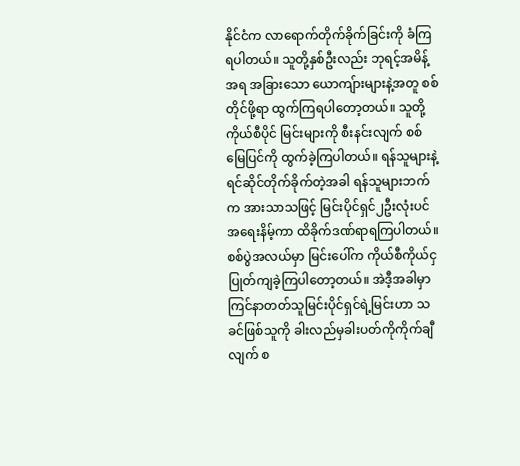နိုင်ငံက လာရောက်တိုက်ခိုက်ခြင်းကို ခံကြရပါတယ်။ သူတို့နှစ်ဦးလည်း ဘုရင့်အမိန့်အရ အခြားသော ယောကျ်ားများနဲ့အတူ စစ်တိုင်ဖို့ရာ ထွက်ကြရပါတော့တယ်။ သူတို့ကိုယ်စီပိုင် မြင်းများကို စီးနင်းလျက် စစ်မြေပြင်ကို ထွက်ခဲ့ကြပါတယ်။ ရန်သူများနဲ့ ရင်ဆိုင်တိုက်ခိုက်တဲ့အခါ ရန်သူများဘက်က အားသာသဖြင့် မြင်းပိုင်ရှင်၂ဦးလုံးပင် အရေးနိမ့်ကာ ထိခိုက်ဒဏ်ရာရကြပါတယ်။ စစ်ပွဲအလယ်မှာ မြင်းပေါ်က ကိုယ်စီကိုယ်ငှ ပြုတ်ကျခဲ့ကြပါတော့တယ်။ အဲဒီ့အခါမှာ ကြင်နာတတ်သူမြင်းပိုင်ရှင်ရဲ့မြင်းဟာ သခင်ဖြစ်သူကို ခါးလည်မှခါးပတ်ကိုကိုက်ချီလျက် စ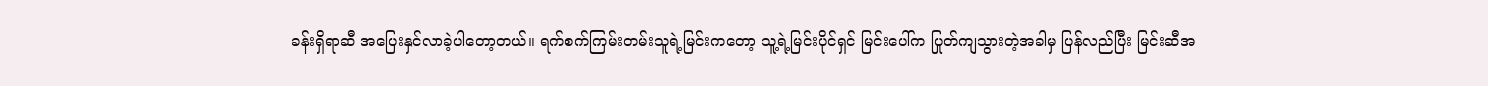ခန်းရှိရာဆီ အပြေးနှင်လာခဲ့ပါတော့တယ်။ ရက်စက်ကြမ်းတမ်းသူရဲ့မြင်းကတော့ သူ့ရဲ့မြင်းပိုင်ရှင် မြင်းပေါ်က ပြုတ်ကျသွားတဲ့အခါမှ ပြန်လည်ပြီး မြင်းဆီအ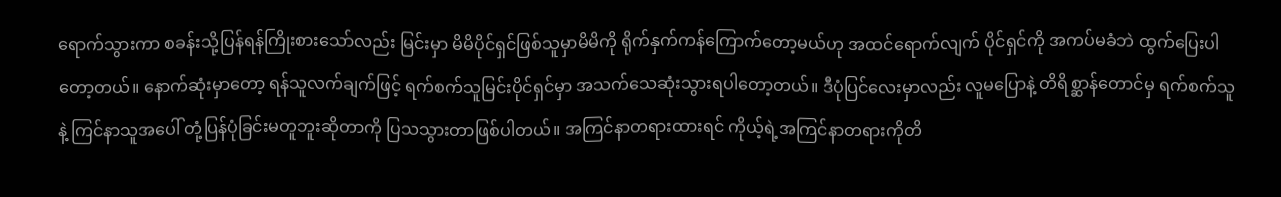ရောက်သွားကာ စခန်းသို့ပြန်ရန်ကြိုးစားသော်လည်း မြင်းမှာ မိမိပိုင်ရှင်ဖြစ်သူမှာမိမိကို ရိုက်နှက်ကန်ကြောက်တော့မယ်ဟု အထင်ရောက်လျက် ပိုင်ရှင်ကို အကပ်မခံဘဲ ထွက်ပြေးပါတော့တယ်။ နောက်ဆုံးမှာတော့ ရန်သူလက်ချက်ဖြင့် ရက်စက်သူမြင်းပိုင်ရှင်မှာ အသက်သေဆုံးသွားရပါတော့တယ်။ ဒီပုံပြင်လေးမှာလည်း လူမပြောနဲ့ တိရိစ္ဆာန်တောင်မှ ရက်စက်သူနဲ့ ကြင်နာသူအပေါ် တုံ့ပြန်ပုံခြင်းမတူဘူးဆိုတာကို ပြသသွားတာဖြစ်ပါတယ်။ အကြင်နာတရားထားရင် ကိုယ့်ရဲ့အကြင်နာတရားကိုတိ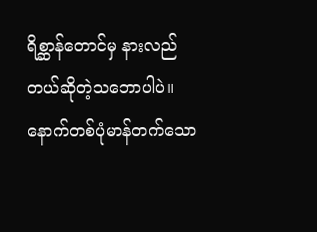ရိစ္ဆာန်တောင်မှ နားလည်တယ်ဆိုတဲ့သဘောပါပဲ။
နောက်တစ်ပုံမာန်တက်သော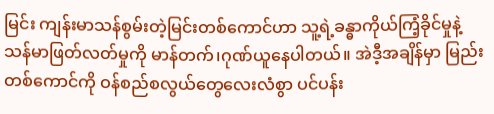မြင်း ကျန်းမာသန်စွမ်းတဲ့မြင်းတစ်ကောင်ဟာ သူ့ရဲ့ခန္ဓာကိုယ်ကြံ့ခိုင်မှုနဲ့ သန်မာဖြတ်လတ်မှုကို မာန်တက်၊ဂုဏ်ယူနေပါတယ်။ အဲဒီ့အချိန်မှာ မြည်းတစ်ကောင်ကို ဝန်စည်စလွယ်တွေလေးလံစွာ ပင်ပန်း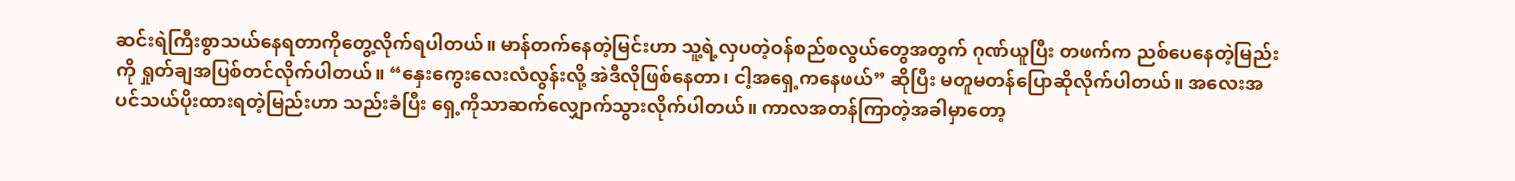ဆင်းရဲကြီးစွာသယ်နေရတာကိုတွေ့လိုက်ရပါတယ်။ မာန်တက်နေတဲ့မြင်းဟာ သူ့ရဲ့လှပတဲ့ဝန်စည်စလွယ်တွေအတွက် ဂုဏ်ယူပြီး တဖက်က ညစ်ပေနေတဲ့မြည်းကို ရှုတ်ချအပြစ်တင်လိုက်ပါတယ်။ “နှေးကွေးလေးလံလွန်းလို့ အဲဒီလိုဖြစ်နေတာ၊ ငါ့အရှေ့ကနေဖယ်” ဆိုပြီး မတူမတန်ပြောဆိုလိုက်ပါတယ်။ အလေးအပင်သယ်ပိုးထားရတဲ့မြည်းဟာ သည်းခံပြီး ရှေ့ကိုသာဆက်လျှောက်သွားလိုက်ပါတယ်။ ကာလအတန်ကြာတဲ့အခါမှာတော့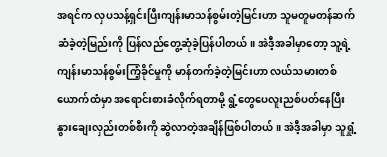အရင်က လှပသန့်ရှင်းပြီးကျန်းမာသန်စွမ်းတဲ့မြင်းဟာ သူမတူမတန်ဆက်ဆံခဲ့တဲ့မြည်းကို ပြန်လည်တွေ့ဆုံခဲ့ပြန်ပါတယ်။ အဲဒီ့အခါမှာတော့ သူ့ရဲ့ကျန်းမာသန်စွမ်းကြံ့ခိုင်မှုကို မာန်တက်ခဲ့တဲ့မြင်းဟာ လယ်သမားတစ်ယောက်ထံမှာ အရောင်းစားခံလိုက်ရတာမို့ ရွံ့တွေပေလူးညစ်ပတ်နေပြီး နွားချေးလှည်းတစ်စီးကို ဆွဲလာတဲ့အချိန်ဖြစ်ပါတယ်။ အဲဒီ့အခါမှာ သူရှုံ့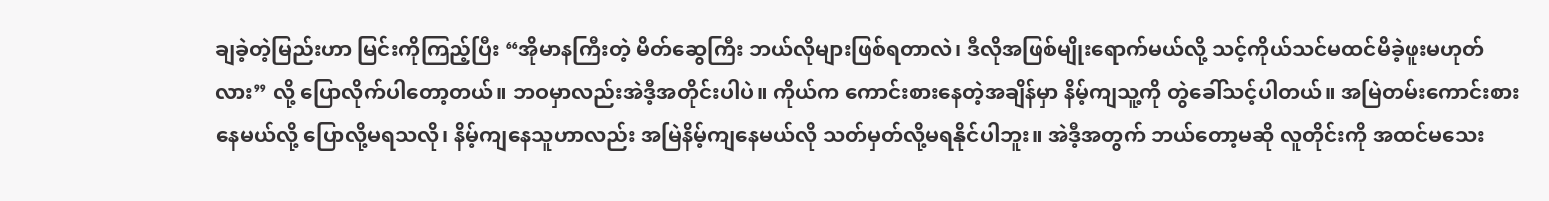ချခဲ့တဲ့မြည်းဟာ မြင်းကိုကြည့်ပြီး “အိုမာနကြီးတဲ့ မိတ်ဆွေကြီး ဘယ်လိုများဖြစ်ရတာလဲ၊ ဒီလိုအဖြစ်မျိုးရောက်မယ်လို့ သင့်ကိုယ်သင်မထင်မိခဲ့ဖူးမဟုတ်လား” လို့ ပြောလိုက်ပါတော့တယ်။ ဘဝမှာလည်းအဲဒီ့အတိုင်းပါပဲ။ ကိုယ်က ကောင်းစားနေတဲ့အချိန်မှာ နိမ့်ကျသူ့ကို တွဲခေါ်သင့်ပါတယ်။ အမြဲတမ်းကောင်းစားနေမယ်လို့ ပြောလို့မရသလို၊ နိမ့်ကျနေသူဟာလည်း အမြဲနိမ့်ကျနေမယ်လို သတ်မှတ်လို့မရနိုင်ပါဘူး။ အဲဒီ့အတွက် ဘယ်တော့မဆို လူတိုင်းကို အထင်မသေး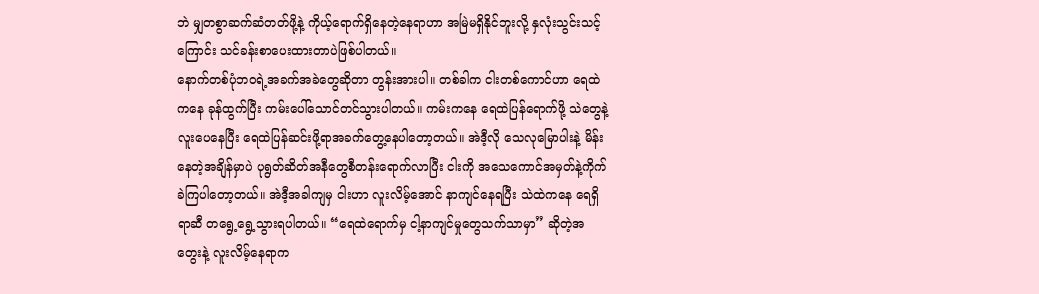ဘဲ မျှတစွာဆက်ဆံတတ်ဖို့နဲ့ ကိုယ့်ရောက်ရှိနေတဲ့နေရာဟာ အမြဲမရှိနိုင်ဘူးလို့ နှလုံးသွင်းသင့်ကြောင်း သင်ခန်းစာပေးထားတာပဲဖြစ်ပါတယ်။
နောက်တစ်ပုံဘဝရဲ့အခက်အခဲတွေဆိုတာ တွန်းအားပါ။ တစ်ခါက ငါးတစ်ကောင်ဟာ ရေထဲကနေ ခုန်ထွက်ပြီး ကမ်းပေါ်သောင်တင်သွားပါတယ်။ ကမ်းကနေ ရေထဲပြန်ရောက်ဖို့ သဲတွေနဲ့လူးပေနေပြီး ရေထဲပြန်ဆင်းဖို့ရာအခက်တွေ့နေပါတော့တယ်။ အဲဒီ့လို သေလုမြောပါးနဲ့ မိန်းနေတဲ့အချိန်မှာပဲ ပုရွတ်ဆိတ်အနီတွေစီတန်းရောက်လာပြီး ငါးကို အသေကောင်အမှတ်နဲ့ကိုက်ခဲကြပါတော့တယ်။ အဲဒီ့အခါကျမှ ငါးဟာ လူးလိမ့်အောင် နာကျင်နေရပြီး သဲထဲကနေ ရေရှိရာဆီ တရွေ့ရွေ့သွားရပါတယ်။ “ရေထဲရောက်မှ ငါ့နာကျင်မှုတွေသက်သာမှာ” ဆိုတဲ့အတွေးနဲ့ လူးလိမ့်နေရာက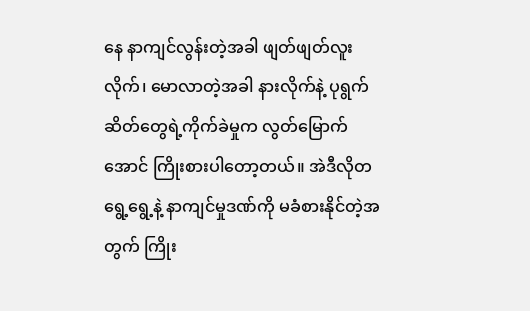နေ နာကျင်လွန်းတဲ့အခါ ဖျတ်ဖျတ်လူးလိုက်၊ မောလာတဲ့အခါ နားလိုက်နဲ့ ပုရွက်ဆိတ်တွေရဲ့ကိုက်ခဲမှုက လွတ်မြောက်အောင် ကြိုးစားပါတော့တယ်။ အဲဒီလိုတရွေ့ရွေ့နဲ့ နာကျင်မှုဒဏ်ကို မခံစားနိုင်တဲ့အတွက် ကြိုး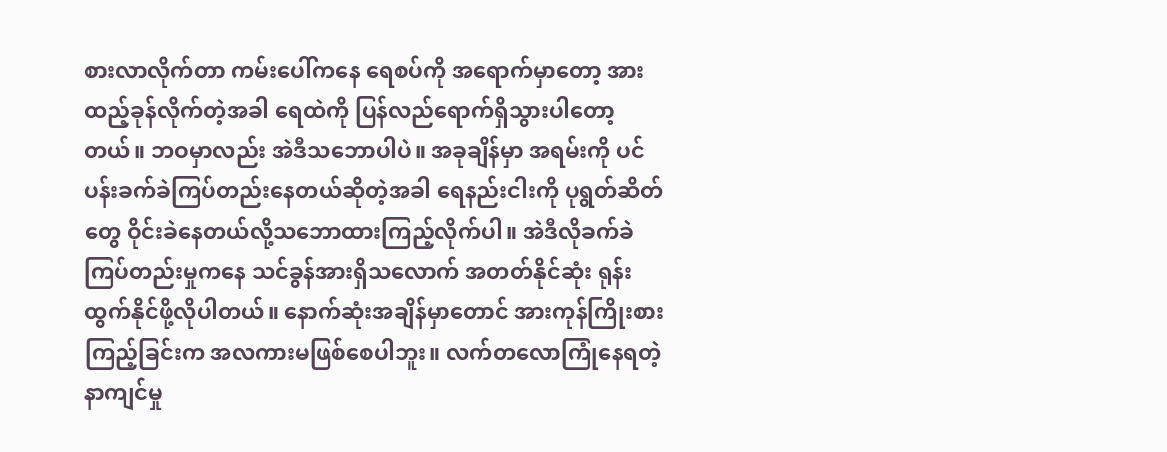စားလာလိုက်တာ ကမ်းပေါ်ကနေ ရေစပ်ကို အရောက်မှာတော့ အားထည့်ခုန်လိုက်တဲ့အခါ ရေထဲကို ပြန်လည်ရောက်ရှိသွားပါတော့တယ်။ ဘဝမှာလည်း အဲဒီသဘောပါပဲ။ အခုချိန်မှာ အရမ်းကို ပင်ပန်းခက်ခဲကြပ်တည်းနေတယ်ဆိုတဲ့အခါ ရေနည်းငါးကို ပုရွတ်ဆိတ်တွေ ဝိုင်းခဲနေတယ်လို့သဘောထားကြည့်လိုက်ပါ။ အဲဒီလိုခက်ခဲကြပ်တည်းမှုကနေ သင်ခွန်အားရှိသလောက် အတတ်နိုင်ဆုံး ရုန်းထွက်နိုင်ဖို့လိုပါတယ်။ နောက်ဆုံးအချိန်မှာတောင် အားကုန်ကြိုးစားကြည့်ခြင်းက အလကားမဖြစ်စေပါဘူး။ လက်တလောကြုံနေရတဲ့ နာကျင်မှု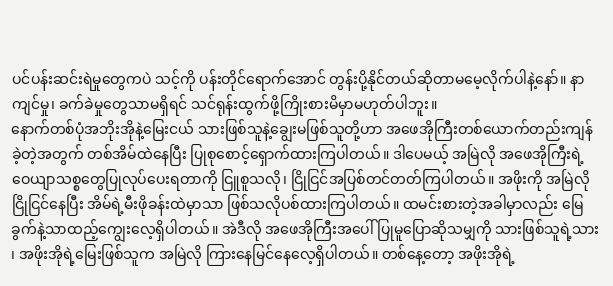ပင်ပန်းဆင်းရဲမှုတွေကပဲ သင့်ကို ပန်းတိုင်ရောက်အောင် တွန်းပို့နိုင်တယ်ဆိုတာမမေ့လိုက်ပါနဲ့နော်။ နာကျင်မှု၊ ခက်ခဲမှုတွေသာမရှိရင် သင်ရုန်းထွက်ဖို့ကြိုးစားမိမှာမဟုတ်ပါဘူး။
နောက်တစ်ပုံအဘိုးအိုနဲ့မြေးငယ် သားဖြစ်သူနဲ့ချွေးမဖြစ်သူတို့ဟာ အဖေအိုကြီးတစ်ယောက်တည်းကျန်ခဲ့တဲ့အတွက် တစ်အိမ်ထဲနေပြီး ပြုစုစောင့်ရှောက်ထားကြပါတယ်။ ဒါပေမယ့် အမြဲလို အဖေအိုကြီးရဲ့ ဝေယျာသစ္စတွေပြုလုပ်ပေးရတာကို ငြူစူသလို၊ ငြိုငြင်အပြစ်တင်တတ်ကြပါတယ်။ အဖိုးကို အမြဲလိုငြိုငြင်နေပြီး အိမ်ရဲ့မီးဖိုခန်းထဲမှာသာ ဖြစ်သလိုပစ်ထားကြပါတယ်။ ထမင်းစားတဲ့အခါမှာလည်း မြေခွက်နဲ့သာထည့်ကျွေးလေ့ရှိပါတယ်။ အဲဒီလို အဖေအိုကြီးအပေါ်ပြုမူပြောဆိုသမျှကို သားဖြစ်သူရဲ့သား ၊ အဖိုးအိုရဲ့မြေးဖြစ်သူက အမြဲလို ကြားနေမြင်နေလေ့ရှိပါတယ်။ တစ်နေ့တော့ အဖိုးအိုရဲ့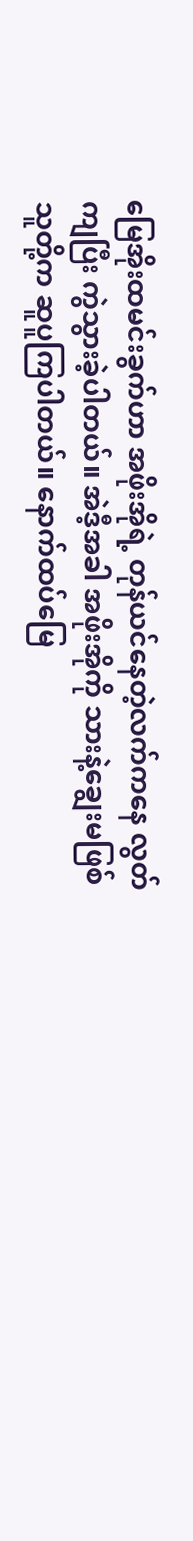မြေအိုးထမင်းခွက်ဟာ အဖိုးအိုရဲ့ တုန်ယင်နေတဲ့လက်ကနေ လွတ်ကျပြီး ကွဲသွားခဲ့ပါတယ်။ အဲဒီ့အခါ အဖိုးအိုကို သားနဲ့ချွေးမဖြစ်သူတို့က ဆူပူကြပါတယ်။ နောက်ထပ်မြေ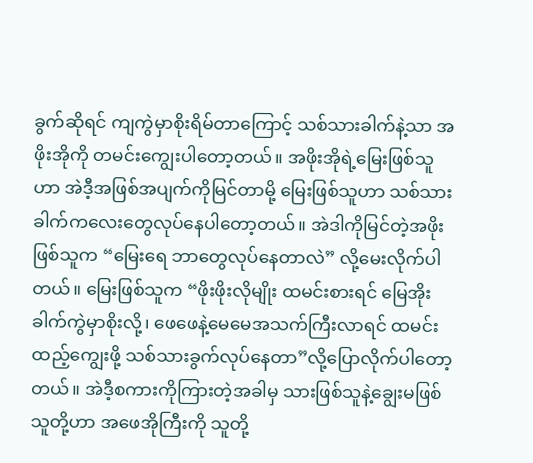ခွက်ဆိုရင် ကျကွဲမှာစိုးရိမ်တာကြောင့် သစ်သားခါက်နဲ့သာ အဖိုးအိုကို တမင်းကျွေးပါတော့တယ်။ အဖိုးအိုရဲ့မြေးဖြစ်သူဟာ အဲဒီ့အဖြစ်အပျက်ကိုမြင်တာမို့ မြေးဖြစ်သူဟာ သစ်သားခါက်ကလေးတွေလုပ်နေပါတော့တယ်။ အဲဒါကိုမြင်တဲ့အဖိုးဖြစ်သူက “မြေးရေ ဘာတွေလုပ်နေတာလဲ” လို့မေးလိုက်ပါတယ်။ မြေးဖြစ်သူက “ဖိုးဖိုးလိုမျိုး ထမင်းစားရင် မြေအိုးခါက်ကွဲမှာစိုးလို့၊ ဖေဖေနဲ့မေမေအသက်ကြီးလာရင် ထမင်းထည့်ကျွေးဖို့ သစ်သားခွက်လုပ်နေတာ”လို့ပြောလိုက်ပါတော့တယ်။ အဲဒီ့စကားကိုကြားတဲ့အခါမှ သားဖြစ်သူနဲ့ချွေးမဖြစ်သူတို့ဟာ အဖေအိုကြီးကို သူတို့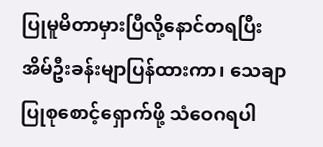ပြုမူမိတာမှားပြီလို့နောင်တရပြီး အိမ်ဦးခန်းမျာပြန်ထားကာ၊ သေချာပြုစုစောင့်ရှောက်ဖို့ သံဝေဂရပါ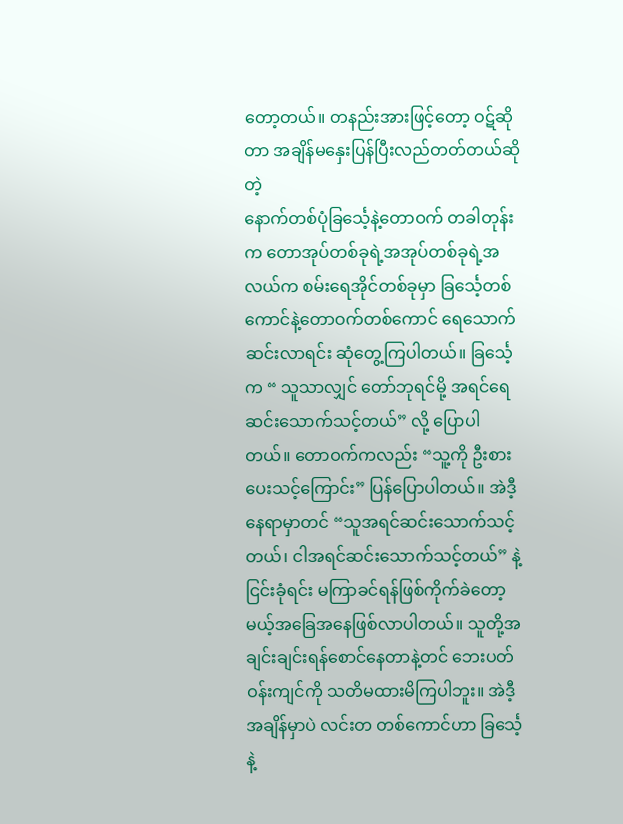တော့တယ်။ တနည်းအားဖြင့်တော့ ဝဋ်ဆိုတာ အချိန်မနှေးပြန်ပြီးလည်တတ်တယ်ဆိုတဲ့
နောက်တစ်ပုံခြင်္သေ့နဲ့တောဝက် တခါတုန်းက တောအုပ်တစ်ခုရဲ့အအုပ်တစ်ခုရဲ့အလယ်က စမ်းရေအိုင်တစ်ခုမှာ ခြင်္သေ့တစ်ကောင်နဲ့တောဝက်တစ်ကောင် ရေသောက်ဆင်းလာရင်း ဆုံတွေ့ကြပါတယ်။ ခြင်္သေ့က “ သူသာလျှင် တော်ဘုရင်မို့ အရင်ရေဆင်းသောက်သင့်တယ်” လို့ ပြောပါတယ်။ တောဝက်ကလည်း “သူ့ကို ဦးစားပေးသင့်ကြောင်း” ပြန်ပြောပါတယ်။ အဲဒီ့နေရာမှာတင် “သူအရင်ဆင်းသောက်သင့်တယ်၊ ငါအရင်ဆင်းသောက်သင့်တယ်” နဲ့ ငြင်းခုံရင်း မကြာခင်ရန်ဖြစ်ကိုက်ခဲတော့မယ့်အခြေအနေဖြစ်လာပါတယ်။ သူတို့အချင်းချင်းရန်စောင်နေတာနဲ့တင် ဘေးပတ်ဝန်းကျင်ကို သတိမထားမိကြပါဘူး။ အဲဒီ့အချိန်မှာပဲ လင်းတ တစ်ကောင်ဟာ ခြင်္သေ့နဲ့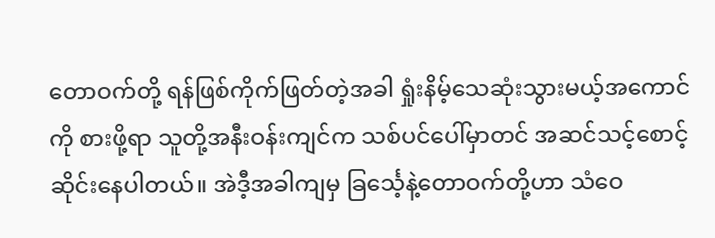တောဝက်တို့ ရန်ဖြစ်ကိုက်ဖြတ်တဲ့အခါ ရှုံးနိမ့်သေဆုံးသွားမယ့်အကောင်ကို စားဖို့ရာ သူတို့အနီးဝန်းကျင်က သစ်ပင်ပေါ်မှာတင် အဆင်သင့်စောင့်ဆိုင်းနေပါတယ်။ အဲဒီ့အခါကျမှ ခြင်္သေ့နဲ့တောဝက်တို့ဟာ သံဝေ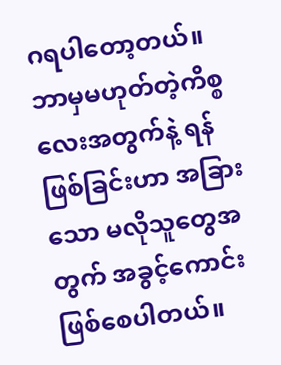ဂရပါတော့တယ်။ ဘာမှမဟုတ်တဲ့ကိစ္စလေးအတွက်နဲ့ ရန်ဖြစ်ခြင်းဟာ အခြားသော မလိုသူတွေအတွက် အခွင့်ကောင်းဖြစ်စေပါတယ်။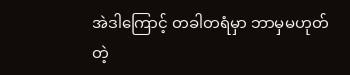အဲဒါကြောင့် တခါတရံမှာ ဘာမှမဟုတ်တဲ့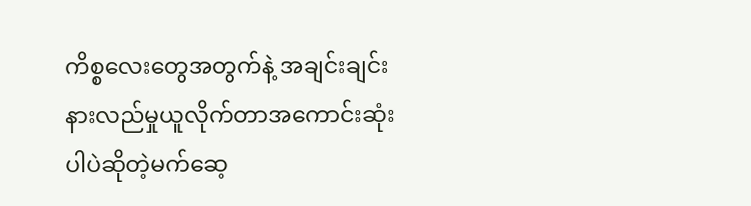ကိစ္စလေးတွေအတွက်နဲ့ အချင်းချင်းနားလည်မှုယူလိုက်တာအကောင်းဆုံးပါပဲဆိုတဲ့မက်ဆေ့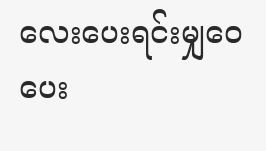လေးပေးရင်းမျှဝေပေး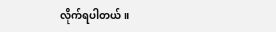လိုက်ရပါတယ်။